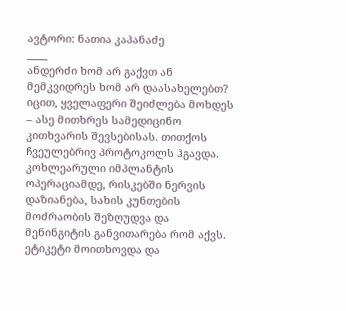ავტორი: ნათია კაპანაძე
____
ანდერძი ხომ არ გაქვთ ან მემკვიდრეს ხომ არ დაასახელებთ? იცით, ყველაფერი შეიძლება მოხდეს – ასე მითხრეს სამედიცინო კითხვარის შევსებისას. თითქოს ჩვეულებრივ პროტოკოლს ჰგავდა. კოხლეარული იმპლანტის ოპერაციამდე, რისკებში ნერვის დაზიანება, სახის კუნთების მოძრაობის შეზღუდვა და მენინგიტის განვითარება რომ აქვს. ეტიკეტი მოითხოვდა და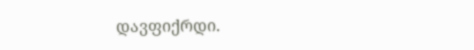დავფიქრდი.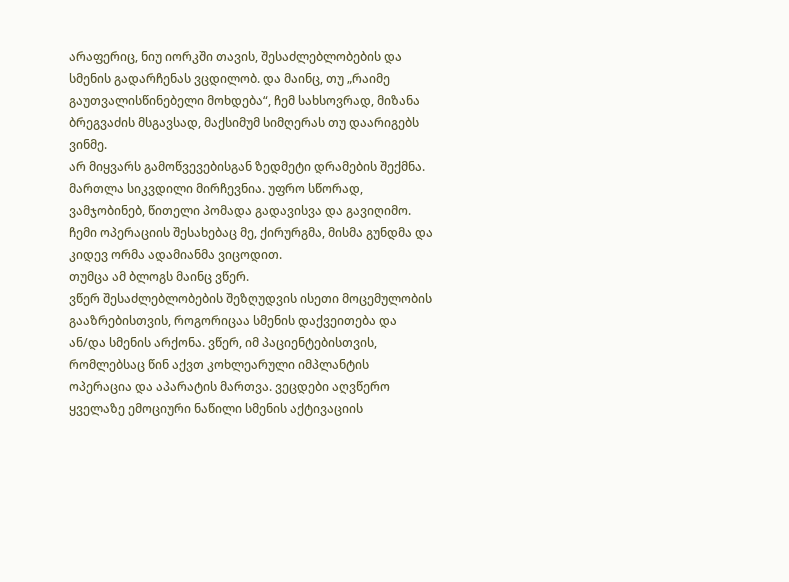არაფერიც, ნიუ იორკში თავის, შესაძლებლობების და სმენის გადარჩენას ვცდილობ. და მაინც, თუ „რაიმე გაუთვალისწინებელი მოხდება“, ჩემ სახსოვრად, მიზანა ბრეგვაძის მსგავსად, მაქსიმუმ სიმღერას თუ დაარიგებს ვინმე.
არ მიყვარს გამოწვევებისგან ზედმეტი დრამების შექმნა. მართლა სიკვდილი მირჩევნია. უფრო სწორად, ვამჯობინებ, წითელი პომადა გადავისვა და გავიღიმო. ჩემი ოპერაციის შესახებაც მე, ქირურგმა, მისმა გუნდმა და კიდევ ორმა ადამიანმა ვიცოდით.
თუმცა ამ ბლოგს მაინც ვწერ.
ვწერ შესაძლებლობების შეზღუდვის ისეთი მოცემულობის გააზრებისთვის, როგორიცაა სმენის დაქვეითება და ან/და სმენის არქონა. ვწერ, იმ პაციენტებისთვის, რომლებსაც წინ აქვთ კოხლეარული იმპლანტის ოპერაცია და აპარატის მართვა. ვეცდები აღვწერო ყველაზე ემოციური ნაწილი სმენის აქტივაციის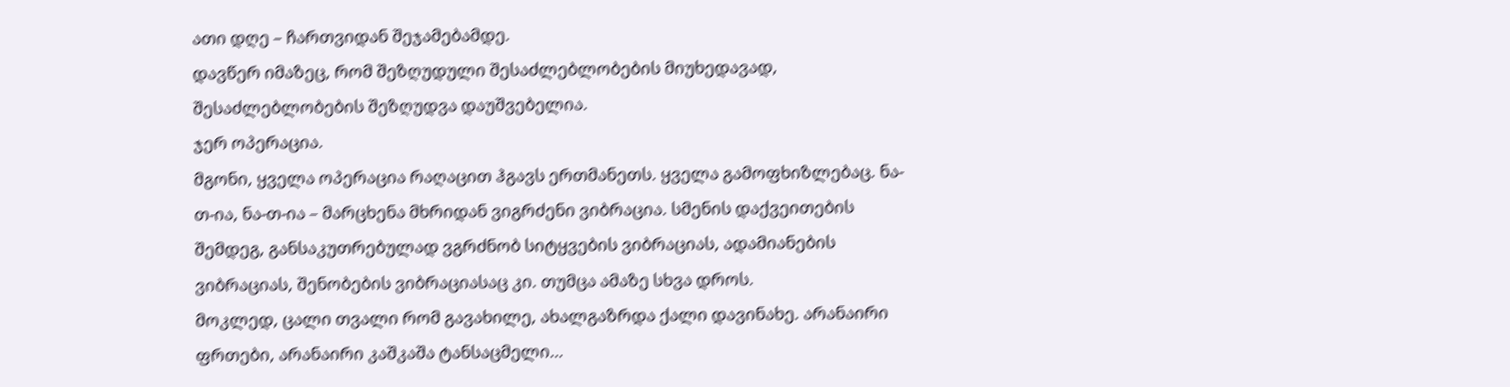ათი დღე – ჩართვიდან შეჯამებამდე.
დავწერ იმაზეც, რომ შეზღუდული შესაძლებლობების მიუხედავად, შესაძლებლობების შეზღუდვა დაუშვებელია.
ჯერ ოპერაცია.
მგონი, ყველა ოპერაცია რაღაცით ჰგავს ერთმანეთს. ყველა გამოფხიზლებაც. ნა-თ-ია, ნა-თ-ია – მარცხენა მხრიდან ვიგრძენი ვიბრაცია. სმენის დაქვეითების შემდეგ, განსაკუთრებულად ვგრძნობ სიტყვების ვიბრაციას, ადამიანების ვიბრაციას, შენობების ვიბრაციასაც კი. თუმცა ამაზე სხვა დროს.
მოკლედ, ცალი თვალი რომ გავახილე, ახალგაზრდა ქალი დავინახე. არანაირი ფრთები, არანაირი კაშკაშა ტანსაცმელი…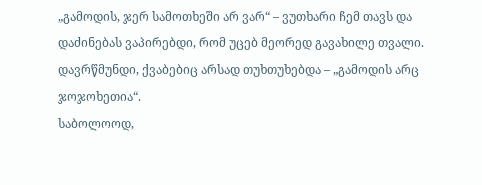„გამოდის, ჯერ სამოთხეში არ ვარ“ – ვუთხარი ჩემ თავს და დაძინებას ვაპირებდი, რომ უცებ მეორედ გავახილე თვალი. დავრწმუნდი, ქვაბებიც არსად თუხთუხებდა – „გამოდის არც ჯოჯოხეთია“.
საბოლოოდ,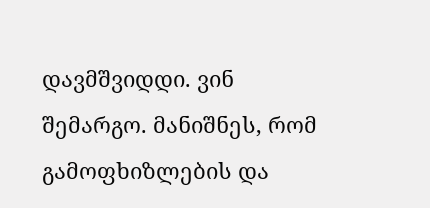დავმშვიდდი. ვინ შემარგო. მანიშნეს, რომ გამოფხიზლების და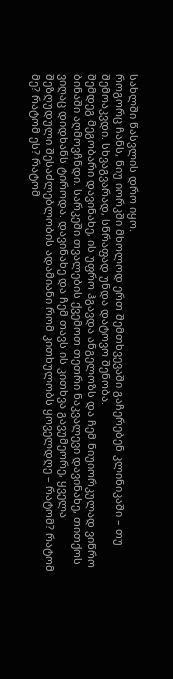სახლში წასვლის დრო იყო.
როგორც ჩანს, ნიუ იორკში მხოლოდ ერთ შემთხვევაში გაჩერებენ კლინიკაში – თუ შემოაკვდი. სხვაგვარად, სწრაფად უნდა დატოვო შენობა.
შემდეგ მეგობარი დავინახე, ის უფრო ჰგავდა ანგელოზს და ჩემ ნიუიორკულად ვიწრო ბინაში აღმოვჩნდი. სარკეში თვალების ქვემოთ თეთრი ნაკვალევი დავინახე, თითქოს ვიღაც დიდხანს ტიროდა. დავინახე და ჩემ თავს ის კითხვა გავუმეორე, ყველა შეზღუდული შესაძლებლობის ადამიანი რომ კითხულობს ყოველდღე – რატომ? რატომ მე? რატომ ეს? რატომ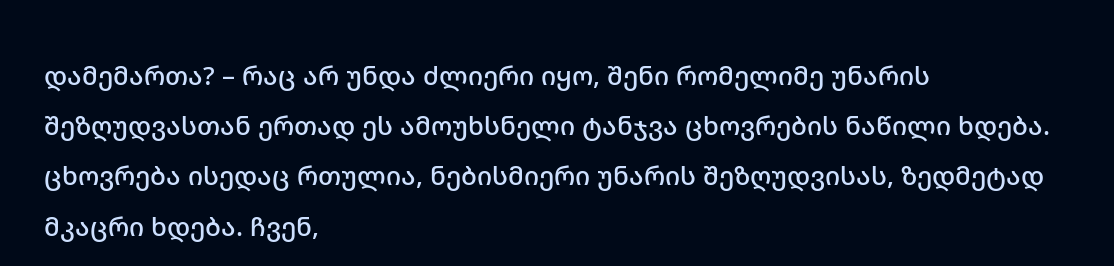დამემართა? – რაც არ უნდა ძლიერი იყო, შენი რომელიმე უნარის შეზღუდვასთან ერთად ეს ამოუხსნელი ტანჯვა ცხოვრების ნაწილი ხდება.
ცხოვრება ისედაც რთულია, ნებისმიერი უნარის შეზღუდვისას, ზედმეტად მკაცრი ხდება. ჩვენ,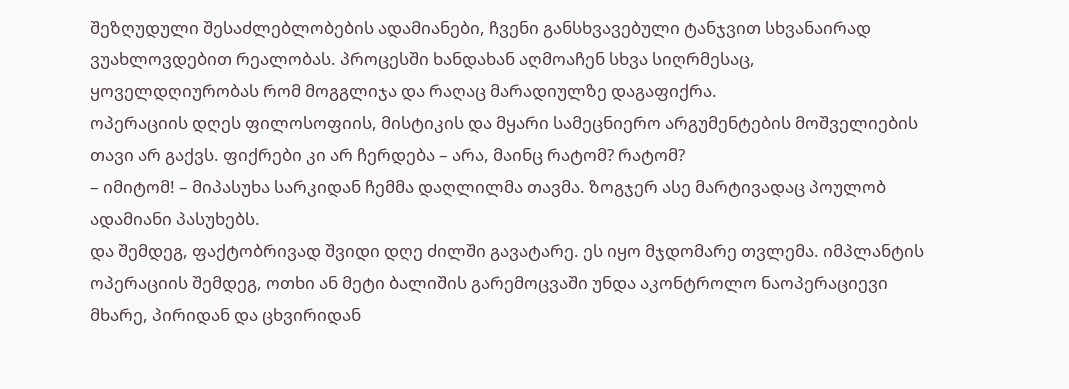შეზღუდული შესაძლებლობების ადამიანები, ჩვენი განსხვავებული ტანჯვით სხვანაირად ვუახლოვდებით რეალობას. პროცესში ხანდახან აღმოაჩენ სხვა სიღრმესაც, ყოველდღიურობას რომ მოგგლიჯა და რაღაც მარადიულზე დაგაფიქრა.
ოპერაციის დღეს ფილოსოფიის, მისტიკის და მყარი სამეცნიერო არგუმენტების მოშველიების თავი არ გაქვს. ფიქრები კი არ ჩერდება – არა, მაინც რატომ? რატომ?
– იმიტომ! – მიპასუხა სარკიდან ჩემმა დაღლილმა თავმა. ზოგჯერ ასე მარტივადაც პოულობ ადამიანი პასუხებს.
და შემდეგ, ფაქტობრივად შვიდი დღე ძილში გავატარე. ეს იყო მჯდომარე თვლემა. იმპლანტის ოპერაციის შემდეგ, ოთხი ან მეტი ბალიშის გარემოცვაში უნდა აკონტროლო ნაოპერაციევი მხარე, პირიდან და ცხვირიდან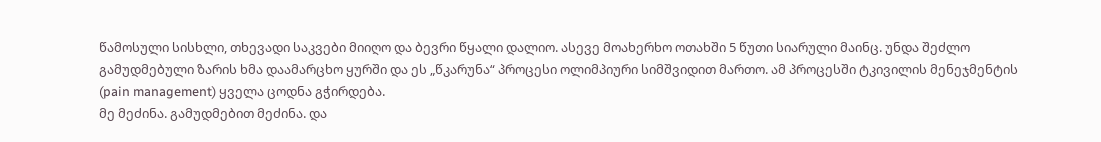წამოსული სისხლი, თხევადი საკვები მიიღო და ბევრი წყალი დალიო. ასევე მოახერხო ოთახში 5 წუთი სიარული მაინც. უნდა შეძლო გამუდმებული ზარის ხმა დაამარცხო ყურში და ეს „წკარუნა“ პროცესი ოლიმპიური სიმშვიდით მართო. ამ პროცესში ტკივილის მენეჯმენტის (pain management) ყველა ცოდნა გჭირდება.
მე მეძინა. გამუდმებით მეძინა. და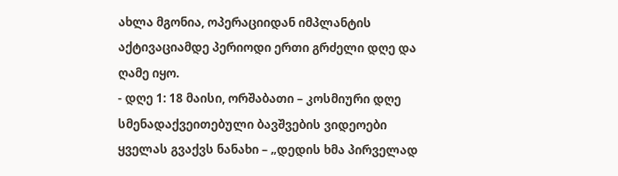ახლა მგონია, ოპერაციიდან იმპლანტის აქტივაციამდე პერიოდი ერთი გრძელი დღე და ღამე იყო.
- დღე 1: 18 მაისი, ორშაბათი – კოსმიური დღე
სმენადაქვეითებული ბავშვების ვიდეოები ყველას გვაქვს ნანახი – „დედის ხმა პირველად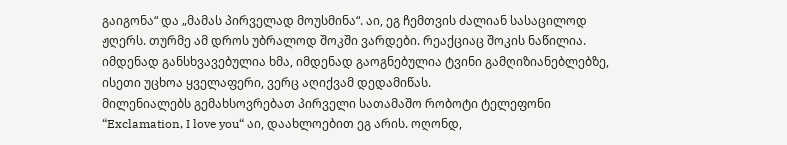გაიგონა“ და „მამას პირველად მოუსმინა“. აი, ეგ ჩემთვის ძალიან სასაცილოდ ჟღერს. თურმე ამ დროს უბრალოდ შოკში ვარდები. რეაქციაც შოკის ნაწილია. იმდენად განსხვავებულია ხმა, იმდენად გაოგნებულია ტვინი გამღიზიანებლებზე, ისეთი უცხოა ყველაფერი, ვერც აღიქვამ დედამიწას.
მილენიალებს გემახსოვრებათ პირველი სათამაშო რობოტი ტელეფონი “Exclamation, I love you“ აი, დაახლოებით ეგ არის. ოღონდ,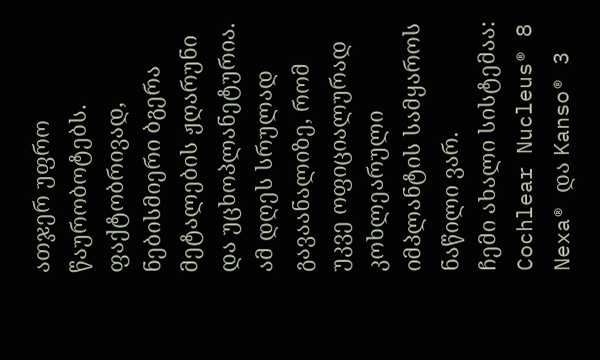ათჯერ უფრო წაურობოტებს. ფაქტობრივად, ნებისმიერი ბგერა მეტალების ჟღარუნი და უცხოპლანეტურია.
ამ დღეს სრულად გავაანალიზე, რომ უკვე ოფიციალურად კოხლეარული იმპლანტის სამყაროს ნაწილი ვარ.
ჩემი ახალი სისტემაა: Cochlear Nucleus® 8 Nexa® და Kanso® 3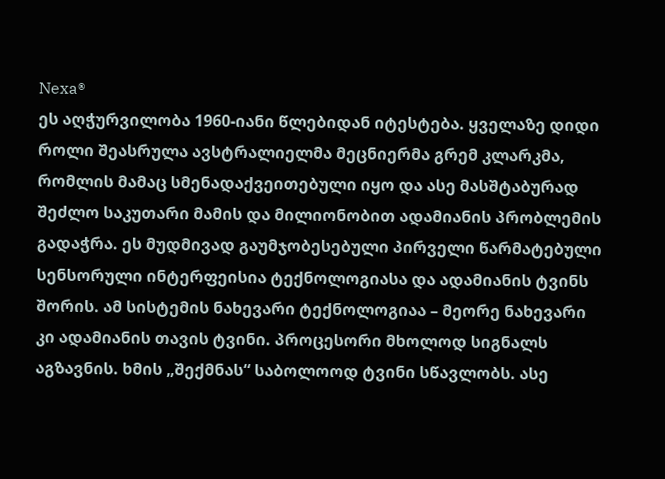Nexa®
ეს აღჭურვილობა 1960-იანი წლებიდან იტესტება. ყველაზე დიდი როლი შეასრულა ავსტრალიელმა მეცნიერმა გრემ კლარკმა, რომლის მამაც სმენადაქვეითებული იყო და ასე მასშტაბურად შეძლო საკუთარი მამის და მილიონობით ადამიანის პრობლემის გადაჭრა. ეს მუდმივად გაუმჯობესებული პირველი წარმატებული სენსორული ინტერფეისია ტექნოლოგიასა და ადამიანის ტვინს შორის. ამ სისტემის ნახევარი ტექნოლოგიაა – მეორე ნახევარი კი ადამიანის თავის ტვინი. პროცესორი მხოლოდ სიგნალს აგზავნის. ხმის „შექმნას“ საბოლოოდ ტვინი სწავლობს. ასე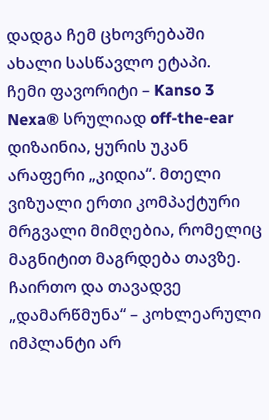დადგა ჩემ ცხოვრებაში ახალი სასწავლო ეტაპი.
ჩემი ფავორიტი – Kanso 3 Nexa® სრულიად off-the-ear დიზაინია, ყურის უკან არაფერი „კიდია“. მთელი ვიზუალი ერთი კომპაქტური მრგვალი მიმღებია, რომელიც მაგნიტით მაგრდება თავზე.
ჩაირთო და თავადვე „დამარწმუნა“ – კოხლეარული იმპლანტი არ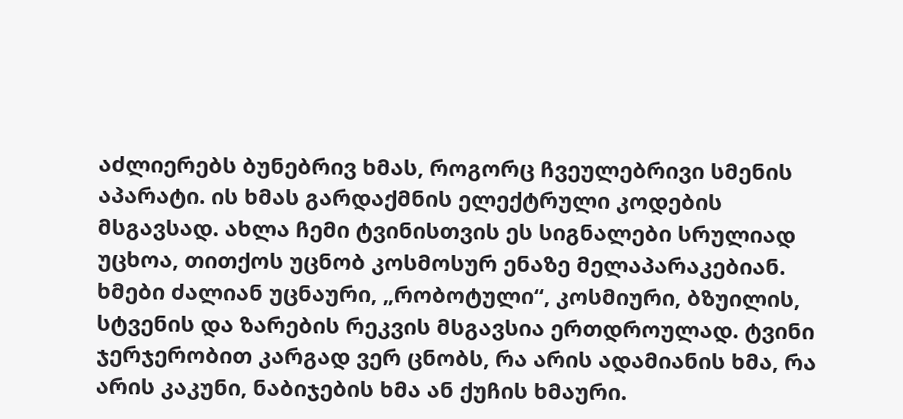აძლიერებს ბუნებრივ ხმას, როგორც ჩვეულებრივი სმენის აპარატი. ის ხმას გარდაქმნის ელექტრული კოდების მსგავსად. ახლა ჩემი ტვინისთვის ეს სიგნალები სრულიად უცხოა, თითქოს უცნობ კოსმოსურ ენაზე მელაპარაკებიან.
ხმები ძალიან უცნაური, „რობოტული“, კოსმიური, ბზუილის, სტვენის და ზარების რეკვის მსგავსია ერთდროულად. ტვინი ჯერჯერობით კარგად ვერ ცნობს, რა არის ადამიანის ხმა, რა არის კაკუნი, ნაბიჯების ხმა ან ქუჩის ხმაური.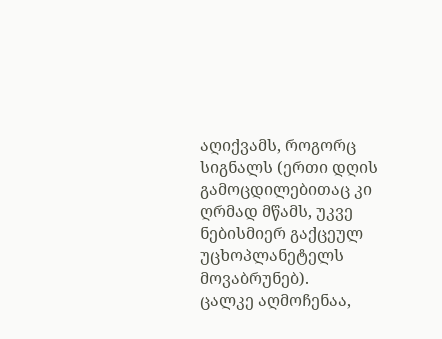აღიქვამს, როგორც სიგნალს (ერთი დღის გამოცდილებითაც კი ღრმად მწამს, უკვე ნებისმიერ გაქცეულ უცხოპლანეტელს მოვაბრუნებ).
ცალკე აღმოჩენაა,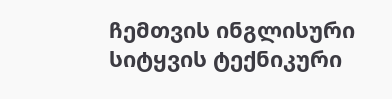ჩემთვის ინგლისური სიტყვის ტექნიკური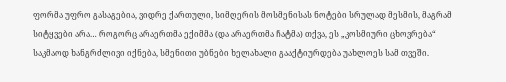ფორმა უფრო გასაგებია, ვიდრე ქართული, სიმღერის მოსმენისას ნოტები სრულად მესმის, მაგრამ სიტყვები არა… როგორც არაერთმა ექიმმა (და არაერთმა ჩატმა) თქვა, ეს „კოსმიური ცხოვრება“ საკმაოდ ხანგრძლივი იქნება, სმენითი უბნები ხელახალი გააქტიურდება უახლოეს სამ თვეში.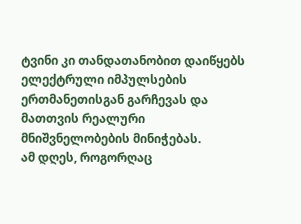ტვინი კი თანდათანობით დაიწყებს ელექტრული იმპულსების ერთმანეთისგან გარჩევას და მათთვის რეალური მნიშვნელობების მინიჭებას.
ამ დღეს, როგორღაც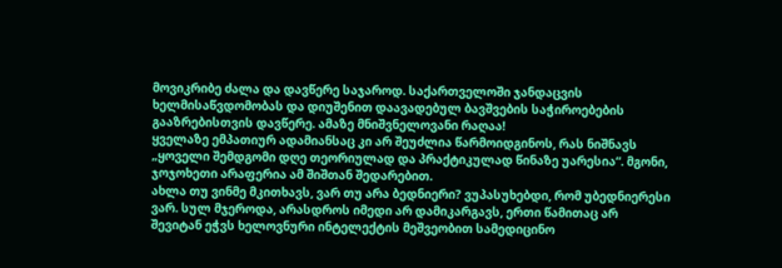მოვიკრიბე ძალა და დავწერე საჯაროდ. საქართველოში ჯანდაცვის ხელმისაწვდომობას და დიუშენით დაავადებულ ბავშვების საჭიროებების გააზრებისთვის დავწერე. ამაზე მნიშვნელოვანი რაღაა!
ყველაზე ემპათიურ ადამიანსაც კი არ შეუძლია წარმოიდგინოს, რას ნიშნავს „ყოველი შემდგომი დღე თეორიულად და პრაქტიკულად წინაზე უარესია“. მგონი, ჯოჯოხეთი არაფერია ამ შიშთან შედარებით.
ახლა თუ ვინმე მკითხავს, ვარ თუ არა ბედნიერი? ვუპასუხებდი, რომ უბედნიერესი ვარ. სულ მჯეროდა, არასდროს იმედი არ დამიკარგავს, ერთი წამითაც არ შევიტან ეჭვს ხელოვნური ინტელექტის მეშვეობით სამედიცინო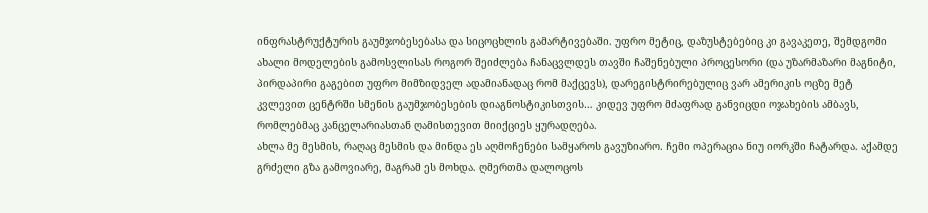ინფრასტრუქტურის გაუმჯობესებასა და სიცოცხლის გამარტივებაში. უფრო მეტიც, დაზუსტებებიც კი გავაკეთე, შემდგომი ახალი მოდელების გამოსვლისას როგორ შეიძლება ჩანაცვლდეს თავში ჩაშენებული პროცესორი (და უზარმაზარი მაგნიტი, პირდაპირი გაგებით უფრო მიმზიდველ ადამიანადაც რომ მაქცევს), დარეგისტრირებულიც ვარ ამერიკის ოცზე მეტ კვლევით ცენტრში სმენის გაუმჯობესების დიაგნოსტიკისთვის… კიდევ უფრო მძაფრად განვიცდი ოჯახების ამბავს, რომლებმაც კანცელარიასთან ღამისთევით მიიქციეს ყურადღება.
ახლა მე მესმის, რაღაც მესმის და მინდა ეს აღმოჩენები სამყაროს გავუზიარო. ჩემი ოპერაცია ნიუ იორკში ჩატარდა. აქამდე გრძელი გზა გამოვიარე, მაგრამ ეს მოხდა. ღმერთმა დალოცოს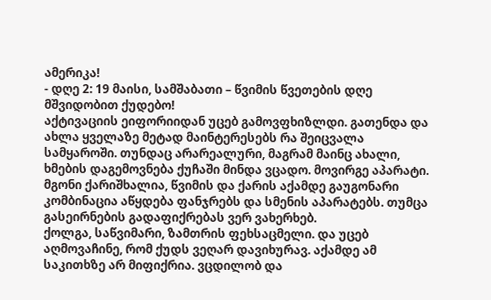ამერიკა!
- დღე 2: 19 მაისი, სამშაბათი – წვიმის წვეთების დღე
მშვიდობით ქუდებო!
აქტივაციის ეიფორიიდან უცებ გამოვფხიზლდი. გათენდა და ახლა ყველაზე მეტად მაინტერესებს რა შეიცვალა სამყაროში. თუნდაც არარეალური, მაგრამ მაინც ახალი, ხმების დაგემოვნება ქუჩაში მინდა ვცადო. მოვირგე აპარატი. მგონი ქარიშხალია, წვიმის და ქარის აქამდე გაუგონარი კომბინაცია აწყდება ფანჯრებს და სმენის აპარატებს. თუმცა გასეირნების გადაფიქრებას ვერ ვახერხებ.
ქოლგა, საწვიმარი, ზამთრის ფეხსაცმელი. და უცებ აღმოვაჩინე, რომ ქუდს ვეღარ დავიხურავ. აქამდე ამ საკითხზე არ მიფიქრია. ვცდილობ და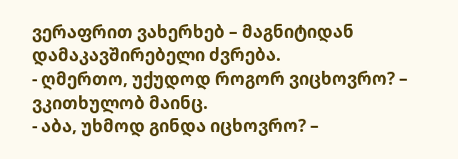ვერაფრით ვახერხებ – მაგნიტიდან დამაკავშირებელი ძვრება.
- ღმერთო, უქუდოდ როგორ ვიცხოვრო? – ვკითხულობ მაინც.
- აბა, უხმოდ გინდა იცხოვრო? –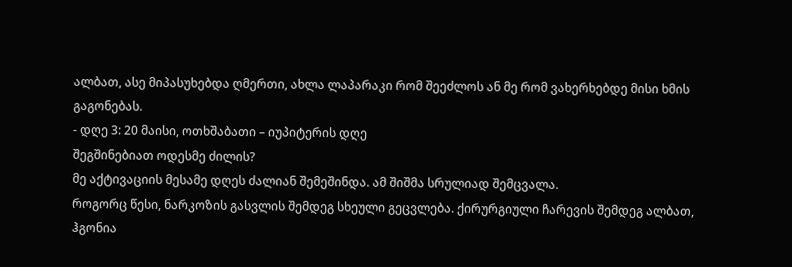ალბათ, ასე მიპასუხებდა ღმერთი, ახლა ლაპარაკი რომ შეეძლოს ან მე რომ ვახერხებდე მისი ხმის გაგონებას.
- დღე 3: 20 მაისი, ოთხშაბათი – იუპიტერის დღე
შეგშინებიათ ოდესმე ძილის?
მე აქტივაციის მესამე დღეს ძალიან შემეშინდა. ამ შიშმა სრულიად შემცვალა.
როგორც წესი, ნარკოზის გასვლის შემდეგ სხეული გეცვლება. ქირურგიული ჩარევის შემდეგ ალბათ, ჰგონია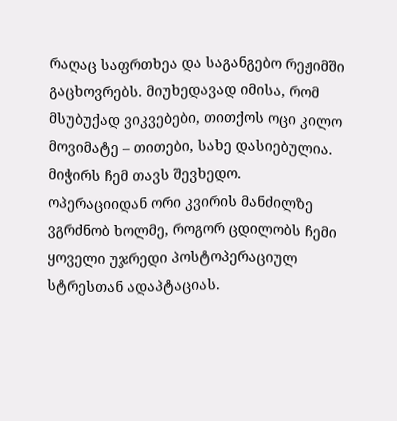რაღაც საფრთხეა და საგანგებო რეჟიმში გაცხოვრებს. მიუხედავად იმისა, რომ მსუბუქად ვიკვებები, თითქოს ოცი კილო მოვიმატე – თითები, სახე დასიებულია. მიჭირს ჩემ თავს შევხედო.
ოპერაციიდან ორი კვირის მანძილზე ვგრძნობ ხოლმე, როგორ ცდილობს ჩემი ყოველი უჯრედი პოსტოპერაციულ სტრესთან ადაპტაციას.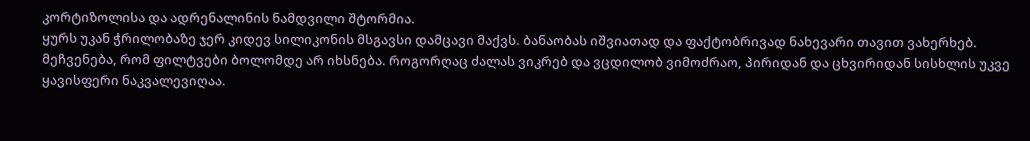კორტიზოლისა და ადრენალინის ნამდვილი შტორმია.
ყურს უკან ჭრილობაზე ჯერ კიდევ სილიკონის მსგავსი დამცავი მაქვს. ბანაობას იშვიათად და ფაქტობრივად ნახევარი თავით ვახერხებ. მეჩვენება, რომ ფილტვები ბოლომდე არ იხსნება. როგორღაც ძალას ვიკრებ და ვცდილობ ვიმოძრაო, პირიდან და ცხვირიდან სისხლის უკვე ყავისფერი ნაკვალევიღაა.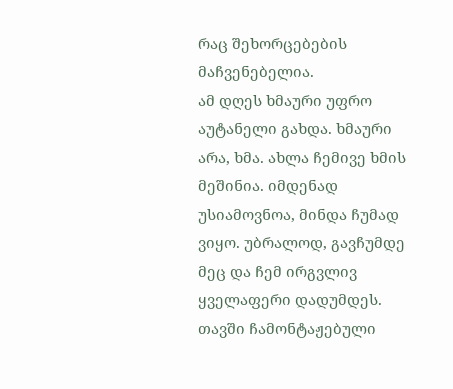რაც შეხორცებების მაჩვენებელია.
ამ დღეს ხმაური უფრო აუტანელი გახდა. ხმაური არა, ხმა. ახლა ჩემივე ხმის მეშინია. იმდენად უსიამოვნოა, მინდა ჩუმად ვიყო. უბრალოდ, გავჩუმდე მეც და ჩემ ირგვლივ ყველაფერი დადუმდეს. თავში ჩამონტაჟებული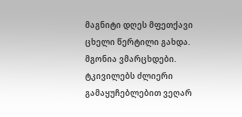მაგნიტი დღეს მფეთქავი ცხელი წერტილი გახდა. მგონია ვმარცხდები. ტკივილებს ძლიერი გამაყუჩებლებით ვეღარ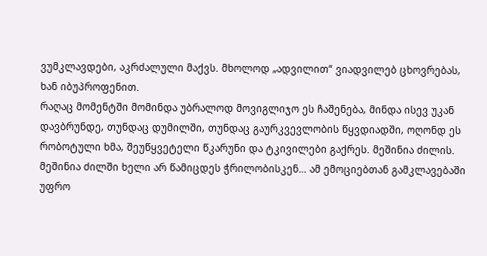ვუმკლავდები, აკრძალული მაქვს. მხოლოდ „ადვილით“ ვიადვილებ ცხოვრებას, ხან იბუპროფენით.
რაღაც მომენტში მომინდა უბრალოდ მოვიგლიჯო ეს ჩაშენება, მინდა ისევ უკან დავბრუნდე, თუნდაც დუმილში, თუნდაც გაურკვევლობის წყვდიადში, ოღონდ ეს რობოტული ხმა, შეუწყვეტელი წკარუნი და ტკივილები გაქრეს. მეშინია ძილის. მეშინია ძილში ხელი არ წამიცდეს ჭრილობისკენ… ამ ემოციებთან გამკლავებაში უფრო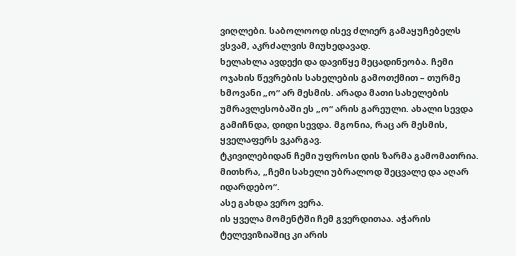ვიღლები. საბოლოოდ ისევ ძლიერ გამაყუჩებელს ვსვამ, აკრძალვის მიუხედავად.
ხელახლა ავდექი და დავიწყე მეცადინეობა. ჩემი ოჯახის წევრების სახელების გამოთქმით – თურმე ხმოვანი „ო“ არ მესმის. არადა მათი სახელების უმრავლესობაში ეს „ო“ არის გარეული. ახალი სევდა გამიჩნდა, დიდი სევდა. მგონია, რაც არ მესმის, ყველაფერს ვკარგავ.
ტკივილებიდან ჩემი უფროსი დის ზარმა გამომათრია. მითხრა, „ჩემი სახელი უბრალოდ შეცვალე და აღარ იდარდებო“.
ასე გახდა ვერო ვერა.
ის ყველა მომენტში ჩემ გვერდითაა. აჭარის ტელევიზიაშიც კი არის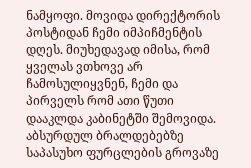ნამყოფი. მოვიდა დირექტორის პოსტიდან ჩემი იმპიჩმენტის დღეს. მიუხედავად იმისა, რომ ყველას ვთხოვე არ ჩამოსულიყვნენ, ჩემი და პირველს რომ ათი წუთი დააკლდა კაბინეტში შემოვიდა. აბსურდულ ბრალდებებზე საპასუხო ფურცლების გროვაზე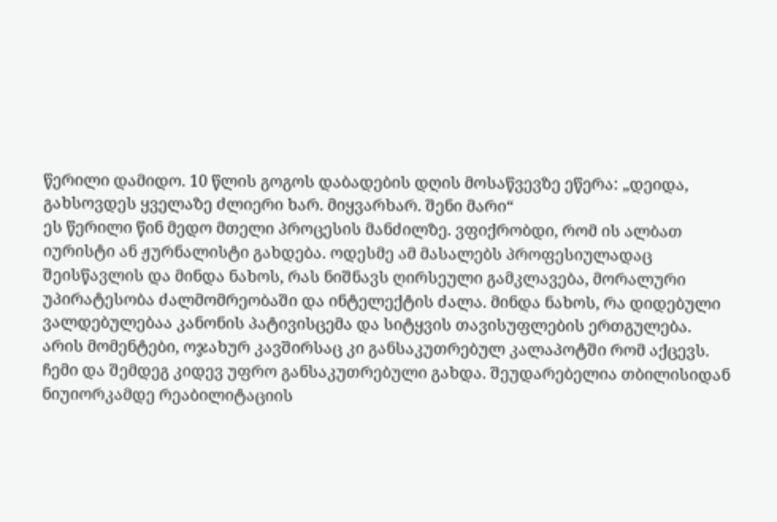წერილი დამიდო. 10 წლის გოგოს დაბადების დღის მოსაწვევზე ეწერა: „დეიდა, გახსოვდეს ყველაზე ძლიერი ხარ. მიყვარხარ. შენი მარი“
ეს წერილი წინ მედო მთელი პროცესის მანძილზე. ვფიქრობდი, რომ ის ალბათ იურისტი ან ჟურნალისტი გახდება. ოდესმე ამ მასალებს პროფესიულადაც შეისწავლის და მინდა ნახოს, რას ნიშნავს ღირსეული გამკლავება, მორალური უპირატესობა ძალმომრეობაში და ინტელექტის ძალა. მინდა ნახოს, რა დიდებული ვალდებულებაა კანონის პატივისცემა და სიტყვის თავისუფლების ერთგულება.
არის მომენტები, ოჯახურ კავშირსაც კი განსაკუთრებულ კალაპოტში რომ აქცევს. ჩემი და შემდეგ კიდევ უფრო განსაკუთრებული გახდა. შეუდარებელია თბილისიდან ნიუიორკამდე რეაბილიტაციის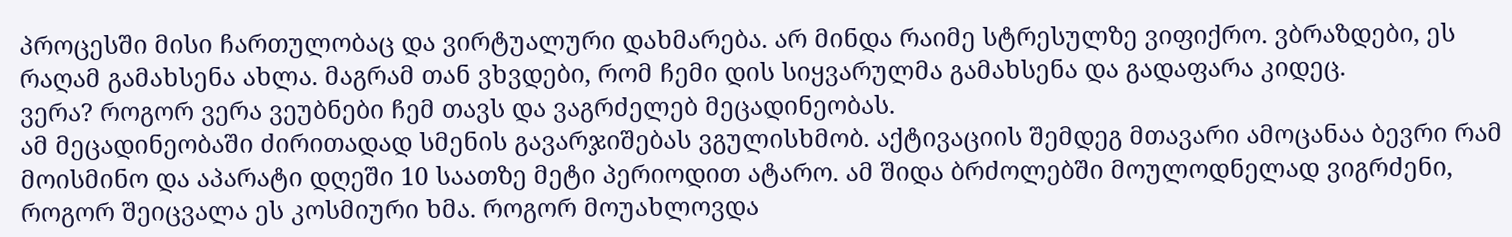პროცესში მისი ჩართულობაც და ვირტუალური დახმარება. არ მინდა რაიმე სტრესულზე ვიფიქრო. ვბრაზდები, ეს რაღამ გამახსენა ახლა. მაგრამ თან ვხვდები, რომ ჩემი დის სიყვარულმა გამახსენა და გადაფარა კიდეც.
ვერა? როგორ ვერა ვეუბნები ჩემ თავს და ვაგრძელებ მეცადინეობას.
ამ მეცადინეობაში ძირითადად სმენის გავარჯიშებას ვგულისხმობ. აქტივაციის შემდეგ მთავარი ამოცანაა ბევრი რამ მოისმინო და აპარატი დღეში 10 საათზე მეტი პერიოდით ატარო. ამ შიდა ბრძოლებში მოულოდნელად ვიგრძენი, როგორ შეიცვალა ეს კოსმიური ხმა. როგორ მოუახლოვდა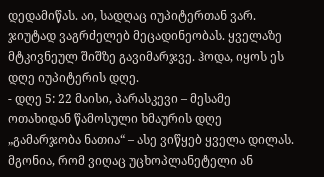დედამიწას. აი, სადღაც იუპიტერთან ვარ. ჯიუტად ვაგრძელებ მეცადინეობას. ყველაზე მტკივნეულ შიშზე გავიმარჯვე. ჰოდა, იყოს ეს დღე იუპიტერის დღე.
- დღე 5: 22 მაისი, პარასკევი – მესამე ოთახიდან წამოსული ხმაურის დღე
„გამარჯობა ნათია“ – ასე ვიწყებ ყველა დილას. მგონია, რომ ვიღაც უცხოპლანეტელი ან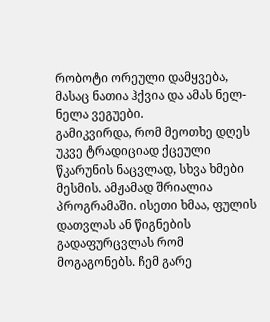რობოტი ორეული დამყვება, მასაც ნათია ჰქვია და ამას ნელ-ნელა ვეგუები.
გამიკვირდა, რომ მეოთხე დღეს უკვე ტრადიციად ქცეული წკარუნის ნაცვლად, სხვა ხმები მესმის. ამჟამად შრიალია პროგრამაში. ისეთი ხმაა, ფულის დათვლას ან წიგნების გადაფურცვლას რომ მოგაგონებს. ჩემ გარე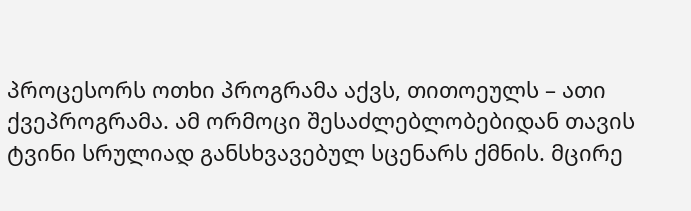პროცესორს ოთხი პროგრამა აქვს, თითოეულს – ათი ქვეპროგრამა. ამ ორმოცი შესაძლებლობებიდან თავის ტვინი სრულიად განსხვავებულ სცენარს ქმნის. მცირე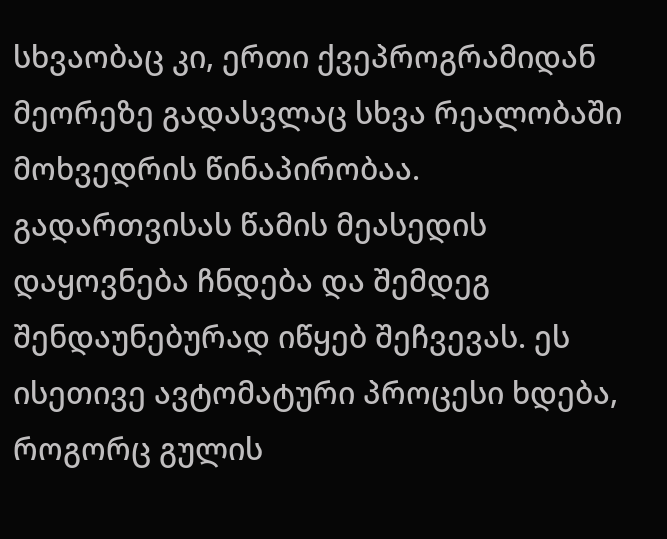სხვაობაც კი, ერთი ქვეპროგრამიდან მეორეზე გადასვლაც სხვა რეალობაში მოხვედრის წინაპირობაა.
გადართვისას წამის მეასედის დაყოვნება ჩნდება და შემდეგ შენდაუნებურად იწყებ შეჩვევას. ეს ისეთივე ავტომატური პროცესი ხდება, როგორც გულის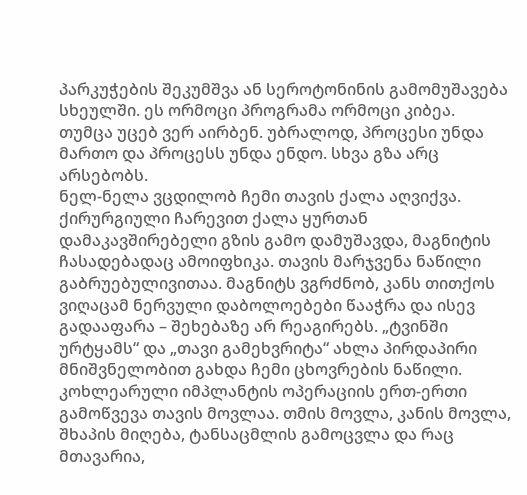პარკუჭების შეკუმშვა ან სეროტონინის გამომუშავება სხეულში. ეს ორმოცი პროგრამა ორმოცი კიბეა. თუმცა უცებ ვერ აირბენ. უბრალოდ, პროცესი უნდა მართო და პროცესს უნდა ენდო. სხვა გზა არც არსებობს.
ნელ-ნელა ვცდილობ ჩემი თავის ქალა აღვიქვა. ქირურგიული ჩარევით ქალა ყურთან დამაკავშირებელი გზის გამო დამუშავდა, მაგნიტის ჩასადებადაც ამოიფხიკა. თავის მარჯვენა ნაწილი გაბრუებულივითაა. მაგნიტს ვგრძნობ, კანს თითქოს ვიღაცამ ნერვული დაბოლოებები წააჭრა და ისევ გადააფარა – შეხებაზე არ რეაგირებს. „ტვინში ურტყამს“ და „თავი გამეხვრიტა“ ახლა პირდაპირი მნიშვნელობით გახდა ჩემი ცხოვრების ნაწილი.
კოხლეარული იმპლანტის ოპერაციის ერთ-ერთი გამოწვევა თავის მოვლაა. თმის მოვლა, კანის მოვლა, შხაპის მიღება, ტანსაცმლის გამოცვლა და რაც მთავარია,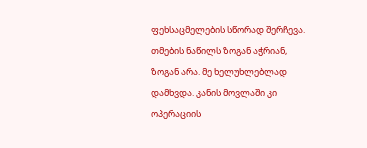ფეხსაცმელების სწორად შერჩევა. თმების ნაწილს ზოგან აჭრიან, ზოგან არა. მე ხელუხლებლად დამხვდა. კანის მოვლაში კი ოპერაციის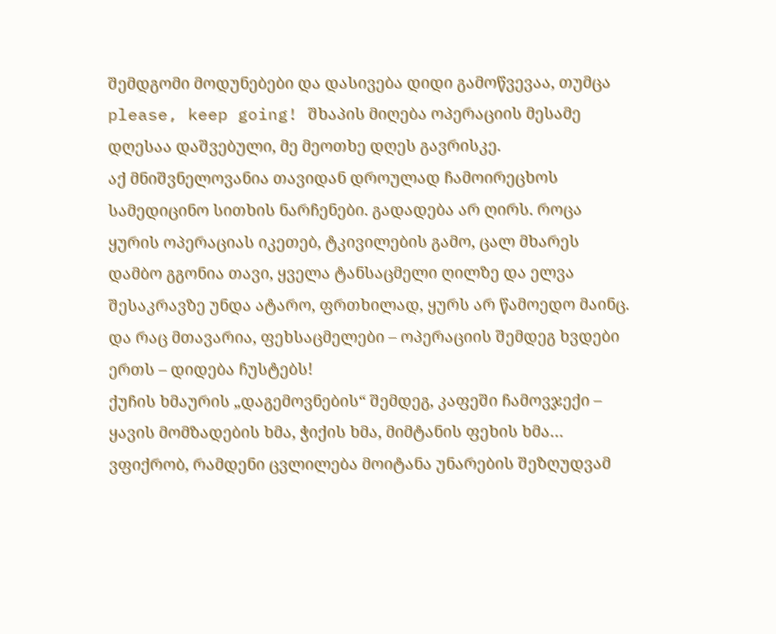შემდგომი მოდუნებები და დასივება დიდი გამოწვევაა, თუმცა please, keep going! შხაპის მიღება ოპერაციის მესამე დღესაა დაშვებული, მე მეოთხე დღეს გავრისკე.
აქ მნიშვნელოვანია თავიდან დროულად ჩამოირეცხოს სამედიცინო სითხის ნარჩენები. გადადება არ ღირს. როცა ყურის ოპერაციას იკეთებ, ტკივილების გამო, ცალ მხარეს დამბო გგონია თავი, ყველა ტანსაცმელი ღილზე და ელვა შესაკრავზე უნდა ატარო, ფრთხილად, ყურს არ წამოედო მაინც. და რაც მთავარია, ფეხსაცმელები – ოპერაციის შემდეგ ხვდები ერთს – დიდება ჩუსტებს!
ქუჩის ხმაურის „დაგემოვნების“ შემდეგ, კაფეში ჩამოვჯექი – ყავის მომზადების ხმა, ჭიქის ხმა, მიმტანის ფეხის ხმა… ვფიქრობ, რამდენი ცვლილება მოიტანა უნარების შეზღუდვამ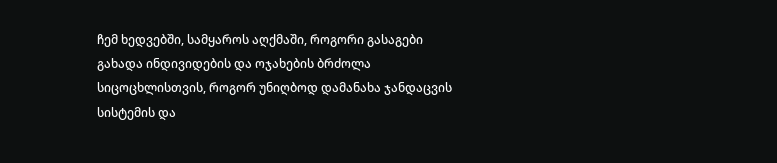ჩემ ხედვებში, სამყაროს აღქმაში, როგორი გასაგები გახადა ინდივიდების და ოჯახების ბრძოლა სიცოცხლისთვის, როგორ უნიღბოდ დამანახა ჯანდაცვის სისტემის და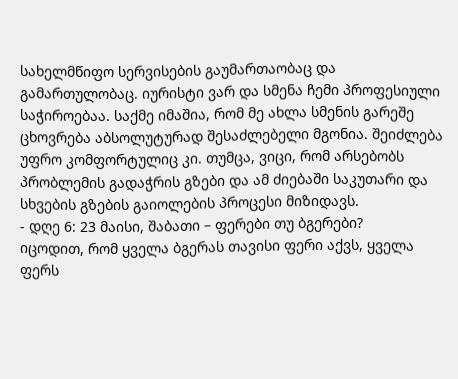სახელმწიფო სერვისების გაუმართაობაც და გამართულობაც. იურისტი ვარ და სმენა ჩემი პროფესიული საჭიროებაა. საქმე იმაშია, რომ მე ახლა სმენის გარეშე ცხოვრება აბსოლუტურად შესაძლებელი მგონია. შეიძლება უფრო კომფორტულიც კი. თუმცა, ვიცი, რომ არსებობს პრობლემის გადაჭრის გზები და ამ ძიებაში საკუთარი და სხვების გზების გაიოლების პროცესი მიზიდავს.
- დღე 6: 23 მაისი, შაბათი – ფერები თუ ბგერები?
იცოდით, რომ ყველა ბგერას თავისი ფერი აქვს, ყველა ფერს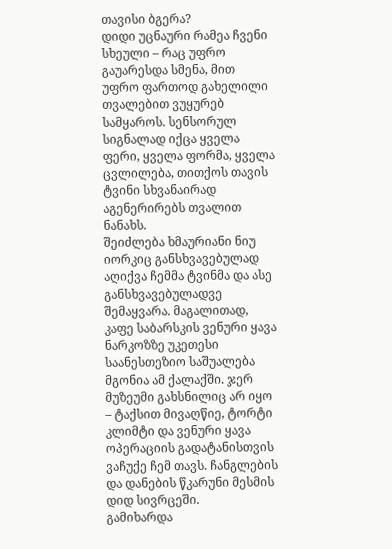თავისი ბგერა?
დიდი უცნაური რამეა ჩვენი სხეული – რაც უფრო გაუარესდა სმენა, მით უფრო ფართოდ გახელილი თვალებით ვუყურებ სამყაროს. სენსორულ სიგნალად იქცა ყველა ფერი, ყველა ფორმა, ყველა ცვლილება, თითქოს თავის ტვინი სხვანაირად აგენერირებს თვალით ნანახს.
შეიძლება ხმაურიანი ნიუ იორკიც განსხვავებულად აღიქვა ჩემმა ტვინმა და ასე განსხვავებულადვე შემაყვარა. მაგალითად, კაფე საბარსკის ვენური ყავა ნარკოზზე უკეთესი საანესთეზიო საშუალება მგონია ამ ქალაქში. ჯერ მუზეუმი გახსნილიც არ იყო – ტაქსით მივაღწიე, ტორტი კლიმტი და ვენური ყავა ოპერაციის გადატანისთვის ვაჩუქე ჩემ თავს. ჩანგლების და დანების წკარუნი მესმის დიდ სივრცეში.
გამიხარდა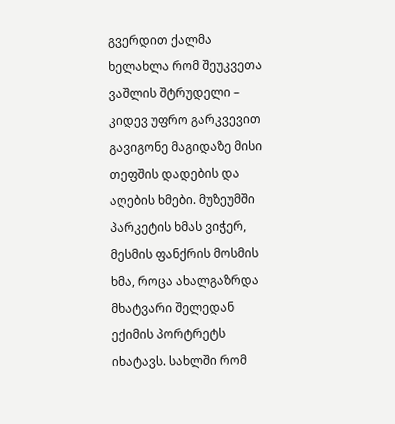გვერდით ქალმა ხელახლა რომ შეუკვეთა ვაშლის შტრუდელი – კიდევ უფრო გარკვევით გავიგონე მაგიდაზე მისი თეფშის დადების და აღების ხმები. მუზეუმში პარკეტის ხმას ვიჭერ, მესმის ფანქრის მოსმის ხმა, როცა ახალგაზრდა მხატვარი შელედან ექიმის პორტრეტს იხატავს. სახლში რომ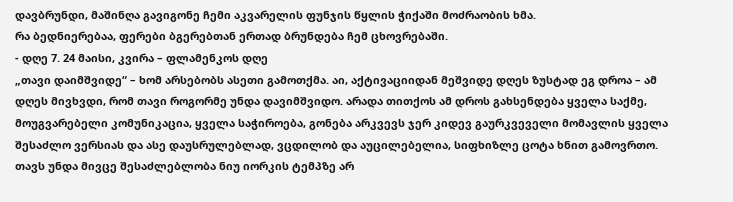დავბრუნდი, მაშინღა გავიგონე ჩემი აკვარელის ფუნჯის წყლის ჭიქაში მოძრაობის ხმა.
რა ბედნიერებაა, ფერები ბგერებთან ერთად ბრუნდება ჩემ ცხოვრებაში.
- დღე 7. 24 მაისი, კვირა – ფლამენკოს დღე
„თავი დაიმშვიდე“ – ხომ არსებობს ასეთი გამოთქმა. აი, აქტივაციიდან მეშვიდე დღეს ზუსტად ეგ დროა – ამ დღეს მივხვდი, რომ თავი როგორმე უნდა დავიმშვიდო. არადა თითქოს ამ დროს გახსენდება ყველა საქმე, მოუგვარებელი კომუნიკაცია, ყველა საჭიროება, გონება არკვევს ჯერ კიდევ გაურკვეველი მომავლის ყველა შესაძლო ვერსიას და ასე დაუსრულებლად, ვცდილობ და აუცილებელია, სიფხიზლე ცოტა ხნით გამოვრთო.
თავს უნდა მივცე შესაძლებლობა ნიუ იორკის ტემპზე არ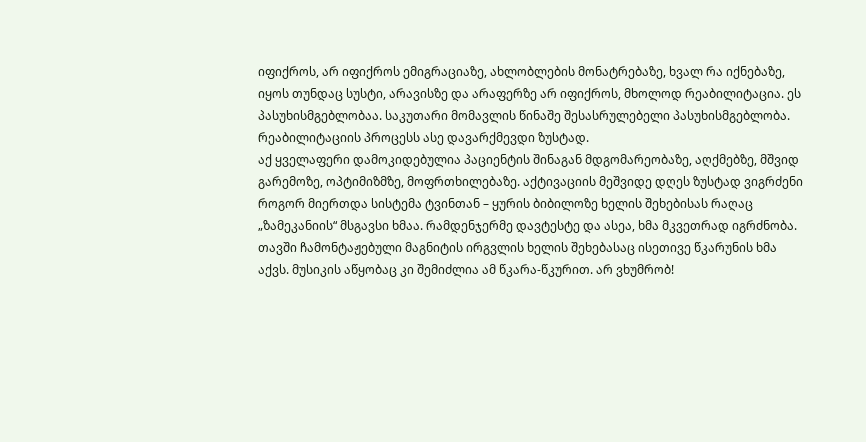იფიქროს, არ იფიქროს ემიგრაციაზე, ახლობლების მონატრებაზე, ხვალ რა იქნებაზე, იყოს თუნდაც სუსტი, არავისზე და არაფერზე არ იფიქროს, მხოლოდ რეაბილიტაცია. ეს პასუხისმგებლობაა. საკუთარი მომავლის წინაშე შესასრულებელი პასუხისმგებლობა. რეაბილიტაციის პროცესს ასე დავარქმევდი ზუსტად.
აქ ყველაფერი დამოკიდებულია პაციენტის შინაგან მდგომარეობაზე, აღქმებზე, მშვიდ გარემოზე, ოპტიმიზმზე, მოფრთხილებაზე. აქტივაციის მეშვიდე დღეს ზუსტად ვიგრძენი როგორ მიერთდა სისტემა ტვინთან – ყურის ბიბილოზე ხელის შეხებისას რაღაც „ზამეკანიის“ მსგავსი ხმაა. რამდენჯერმე დავტესტე და ასეა, ხმა მკვეთრად იგრძნობა. თავში ჩამონტაჟებული მაგნიტის ირგვლის ხელის შეხებასაც ისეთივე წკარუნის ხმა აქვს. მუსიკის აწყობაც კი შემიძლია ამ წკარა-წკურით. არ ვხუმრობ!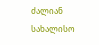ძალიან სახალისო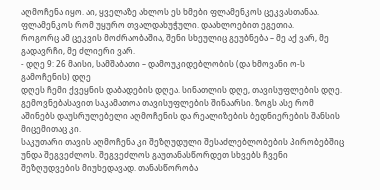აღმოჩენა იყო. აი, ყველაზე ახლოს ეს ხმები ფლამენკოს ცეკვასთანაა. ფლამენკოს რომ უყურო თვალდახუჭული. დაახლოებით ეგეთია.
როგორც ამ ცეკვის მოძრაობაშია, შენი სხეულიც გეუბნება – მე აქ ვარ, მე გადავრჩი, მე ძლიერი ვარ.
- დღე 9: 26 მაისი, სამშაბათი – დამოუკიდებლობის (და ხმოვანი ო-ს გამოჩენის) დღე
დღეს ჩემი ქვეყნის დაბადების დღეა. სინათლის დღე, თავისუფლების დღე. გემოვნებასავით საკამათოა თავისუფლების შინაარსი. ზოგს ასე რომ აშინებს დაუსრულებელი აღმოჩენის და რეალიზების ბედნიერების შანსის მიცემითაც კი.
საკუთარი თავის აღმოჩენა კი შეზღუდული შესაძლებლობების პირობებშიც უნდა შეგვეძლოს. შეგვეძლოს გაუთანასწორდეთ სხვებს ჩვენი შეზღუდვების მიუხედავად. თანასწორობა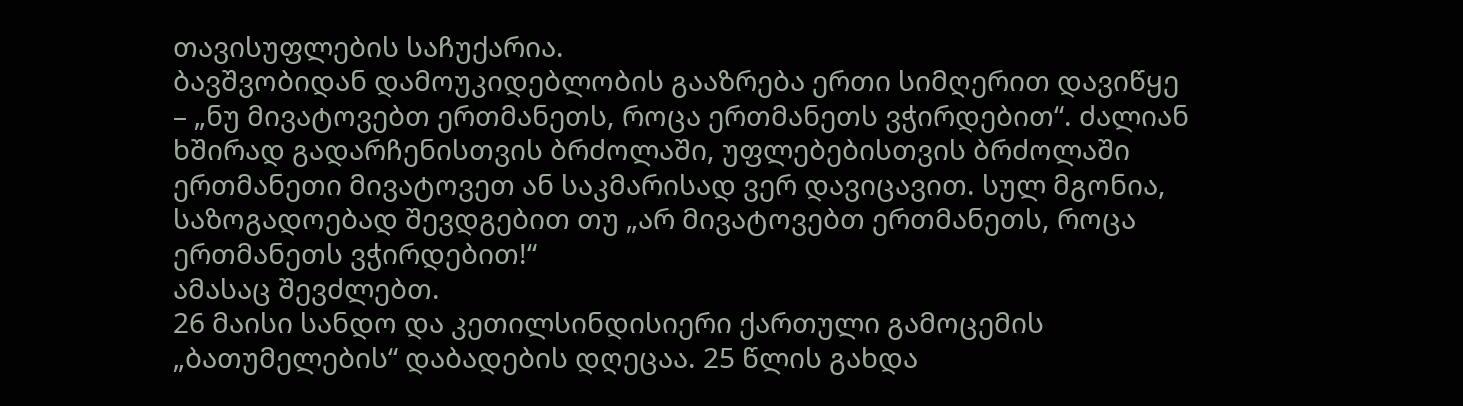თავისუფლების საჩუქარია.
ბავშვობიდან დამოუკიდებლობის გააზრება ერთი სიმღერით დავიწყე – „ნუ მივატოვებთ ერთმანეთს, როცა ერთმანეთს ვჭირდებით“. ძალიან ხშირად გადარჩენისთვის ბრძოლაში, უფლებებისთვის ბრძოლაში ერთმანეთი მივატოვეთ ან საკმარისად ვერ დავიცავით. სულ მგონია, საზოგადოებად შევდგებით თუ „არ მივატოვებთ ერთმანეთს, როცა ერთმანეთს ვჭირდებით!“
ამასაც შევძლებთ.
26 მაისი სანდო და კეთილსინდისიერი ქართული გამოცემის „ბათუმელების“ დაბადების დღეცაა. 25 წლის გახდა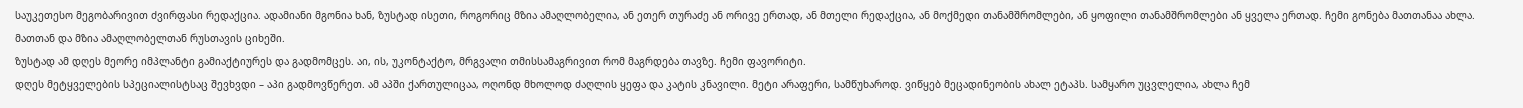საუკეთესო მეგობარივით ძვირფასი რედაქცია. ადამიანი მგონია ხან, ზუსტად ისეთი, როგორიც მზია ამაღლობელია, ან ეთერ თურაძე ან ორივე ერთად, ან მთელი რედაქცია, ან მოქმედი თანამშრომლები, ან ყოფილი თანამშრომლები ან ყველა ერთად. ჩემი გონება მათთანაა ახლა. მათთან და მზია ამაღლობელთან რუსთავის ციხეში.
ზუსტად ამ დღეს მეორე იმპლანტი გამიაქტიურეს და გადმომცეს. აი, ის, უკონტაქტო, მრგვალი თმისსამაგრივით რომ მაგრდება თავზე. ჩემი ფავორიტი.
დღეს მეტყველების სპეციალისტსაც შევხვდი – აპი გადმოვწერეთ. ამ აპში ქართულიცაა, ოღონდ მხოლოდ ძაღლის ყეფა და კატის კნავილი. მეტი არაფერი, სამწუხაროდ. ვიწყებ მეცადინეობის ახალ ეტაპს. სამყარო უცვლელია, ახლა ჩემ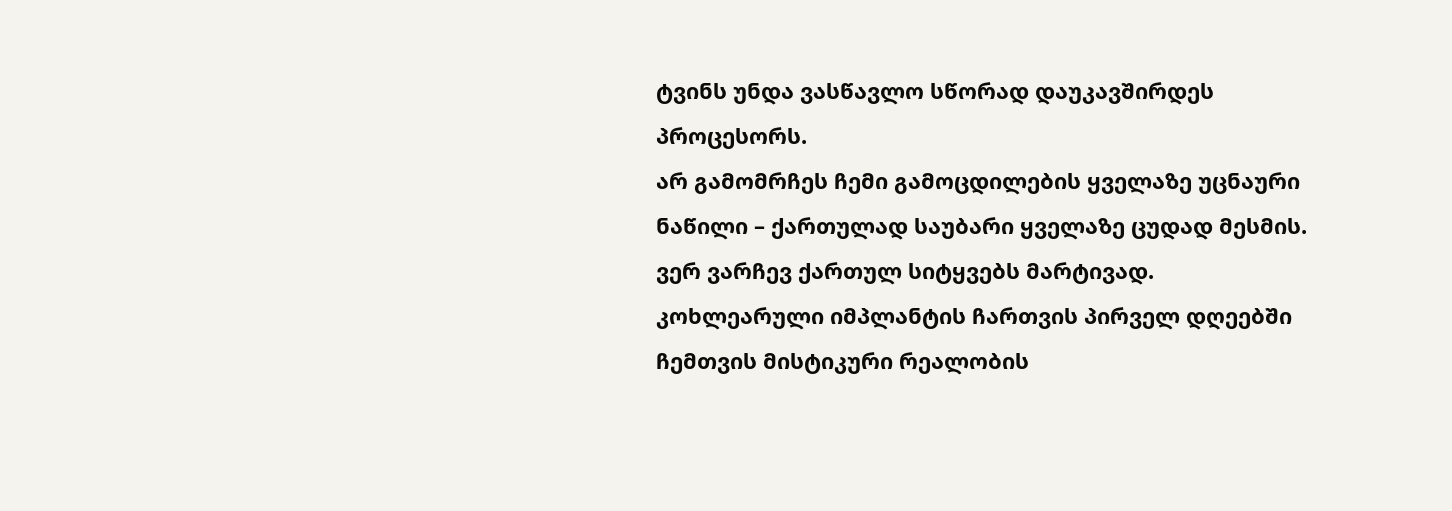ტვინს უნდა ვასწავლო სწორად დაუკავშირდეს პროცესორს.
არ გამომრჩეს ჩემი გამოცდილების ყველაზე უცნაური ნაწილი – ქართულად საუბარი ყველაზე ცუდად მესმის. ვერ ვარჩევ ქართულ სიტყვებს მარტივად.
კოხლეარული იმპლანტის ჩართვის პირველ დღეებში ჩემთვის მისტიკური რეალობის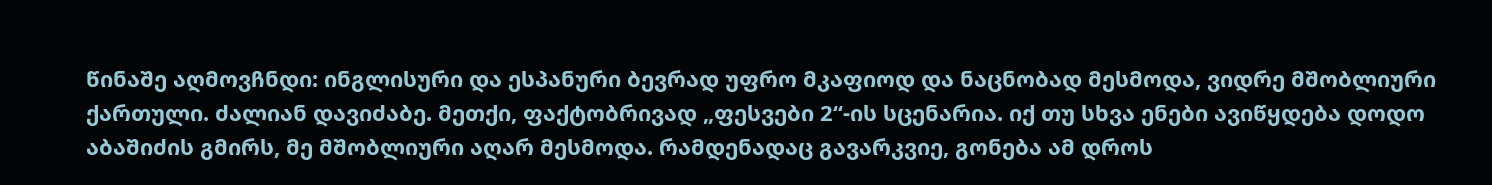წინაშე აღმოვჩნდი: ინგლისური და ესპანური ბევრად უფრო მკაფიოდ და ნაცნობად მესმოდა, ვიდრე მშობლიური ქართული. ძალიან დავიძაბე. მეთქი, ფაქტობრივად „ფესვები 2“-ის სცენარია. იქ თუ სხვა ენები ავიწყდება დოდო აბაშიძის გმირს, მე მშობლიური აღარ მესმოდა. რამდენადაც გავარკვიე, გონება ამ დროს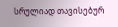სრულიად თავისებურ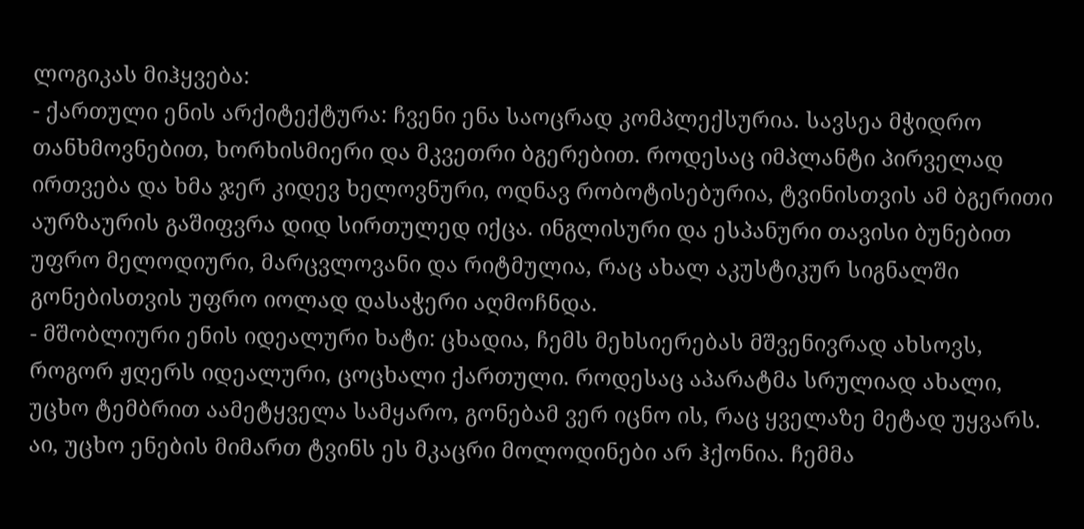ლოგიკას მიჰყვება:
- ქართული ენის არქიტექტურა: ჩვენი ენა საოცრად კომპლექსურია. სავსეა მჭიდრო თანხმოვნებით, ხორხისმიერი და მკვეთრი ბგერებით. როდესაც იმპლანტი პირველად ირთვება და ხმა ჯერ კიდევ ხელოვნური, ოდნავ რობოტისებურია, ტვინისთვის ამ ბგერითი აურზაურის გაშიფვრა დიდ სირთულედ იქცა. ინგლისური და ესპანური თავისი ბუნებით უფრო მელოდიური, მარცვლოვანი და რიტმულია, რაც ახალ აკუსტიკურ სიგნალში გონებისთვის უფრო იოლად დასაჭერი აღმოჩნდა.
- მშობლიური ენის იდეალური ხატი: ცხადია, ჩემს მეხსიერებას მშვენივრად ახსოვს, როგორ ჟღერს იდეალური, ცოცხალი ქართული. როდესაც აპარატმა სრულიად ახალი, უცხო ტემბრით აამეტყველა სამყარო, გონებამ ვერ იცნო ის, რაც ყველაზე მეტად უყვარს. აი, უცხო ენების მიმართ ტვინს ეს მკაცრი მოლოდინები არ ჰქონია. ჩემმა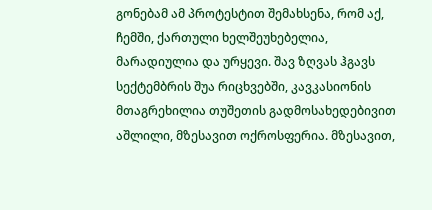გონებამ ამ პროტესტით შემახსენა, რომ აქ, ჩემში, ქართული ხელშეუხებელია, მარადიულია და ურყევი. შავ ზღვას ჰგავს სექტემბრის შუა რიცხვებში, კავკასიონის მთაგრეხილია თუშეთის გადმოსახედებივით აშლილი, მზესავით ოქროსფერია. მზესავით,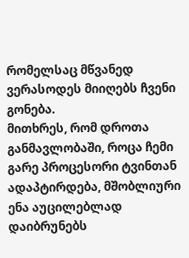რომელსაც მწვანედ ვერასოდეს მიიღებს ჩვენი გონება.
მითხრეს, რომ დროთა განმავლობაში, როცა ჩემი გარე პროცესორი ტვინთან ადაპტირდება, მშობლიური ენა აუცილებლად დაიბრუნებს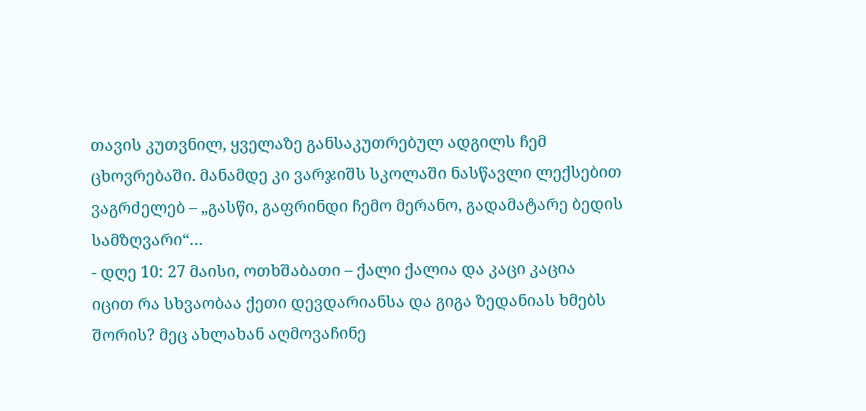თავის კუთვნილ, ყველაზე განსაკუთრებულ ადგილს ჩემ ცხოვრებაში. მანამდე კი ვარჯიშს სკოლაში ნასწავლი ლექსებით ვაგრძელებ – „გასწი, გაფრინდი ჩემო მერანო, გადამატარე ბედის სამზღვარი“…
- დღე 10: 27 მაისი, ოთხშაბათი – ქალი ქალია და კაცი კაცია
იცით რა სხვაობაა ქეთი დევდარიანსა და გიგა ზედანიას ხმებს შორის? მეც ახლახან აღმოვაჩინე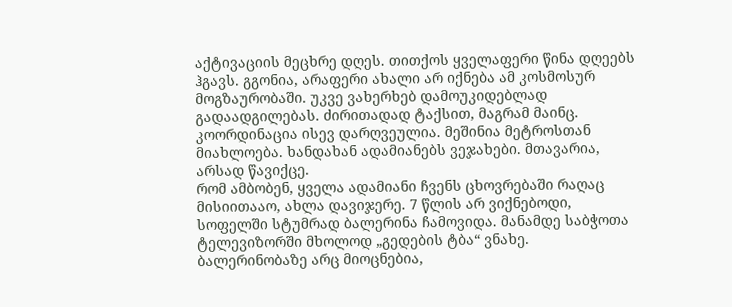აქტივაციის მეცხრე დღეს. თითქოს ყველაფერი წინა დღეებს ჰგავს. გგონია, არაფერი ახალი არ იქნება ამ კოსმოსურ მოგზაურობაში. უკვე ვახერხებ დამოუკიდებლად გადაადგილებას. ძირითადად ტაქსით, მაგრამ მაინც. კოორდინაცია ისევ დარღვეულია. მეშინია მეტროსთან მიახლოება. ხანდახან ადამიანებს ვეჯახები. მთავარია, არსად წავიქცე.
რომ ამბობენ, ყველა ადამიანი ჩვენს ცხოვრებაში რაღაც მისიითააო, ახლა დავიჯერე. 7 წლის არ ვიქნებოდი, სოფელში სტუმრად ბალერინა ჩამოვიდა. მანამდე საბჭოთა ტელევიზორში მხოლოდ „გედების ტბა“ ვნახე. ბალერინობაზე არც მიოცნებია,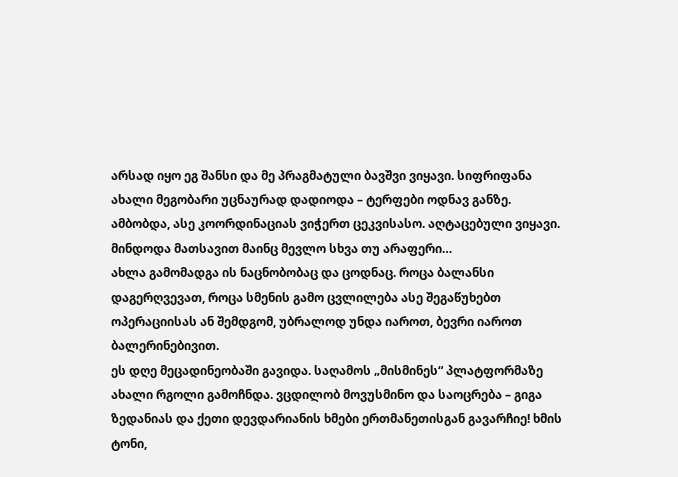არსად იყო ეგ შანსი და მე პრაგმატული ბავშვი ვიყავი. სიფრიფანა ახალი მეგობარი უცნაურად დადიოდა – ტერფები ოდნავ განზე. ამბობდა, ასე კოორდინაციას ვიჭერთ ცეკვისასო. აღტაცებული ვიყავი. მინდოდა მათსავით მაინც მევლო სხვა თუ არაფერი…
ახლა გამომადგა ის ნაცნობობაც და ცოდნაც. როცა ბალანსი დაგერღვევათ, როცა სმენის გამო ცვლილება ასე შეგაწუხებთ ოპერაციისას ან შემდგომ, უბრალოდ უნდა იაროთ, ბევრი იაროთ ბალერინებივით.
ეს დღე მეცადინეობაში გავიდა. საღამოს „მისმინეს“ პლატფორმაზე ახალი რგოლი გამოჩნდა. ვცდილობ მოვუსმინო და საოცრება – გიგა ზედანიას და ქეთი დევდარიანის ხმები ერთმანეთისგან გავარჩიე! ხმის ტონი,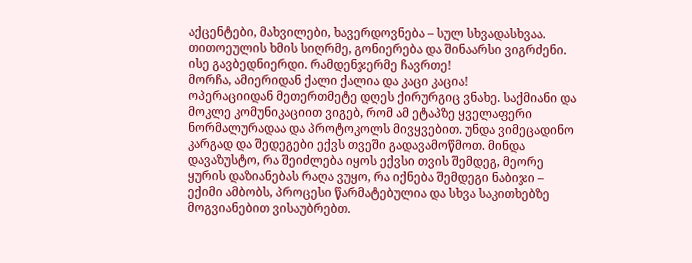აქცენტები, მახვილები, ხავერდოვნება – სულ სხვადასხვაა. თითოეულის ხმის სიღრმე, გონიერება და შინაარსი ვიგრძენი. ისე გავბედნიერდი. რამდენჯერმე ჩავრთე!
მორჩა, ამიერიდან ქალი ქალია და კაცი კაცია!
ოპერაციიდან მეთერთმეტე დღეს ქირურგიც ვნახე. საქმიანი და მოკლე კომუნიკაციით ვიგებ, რომ ამ ეტაპზე ყველაფერი ნორმალურადაა და პროტოკოლს მივყვებით. უნდა ვიმეცადინო კარგად და შედეგები ექვს თვეში გადავამოწმოთ. მინდა დავაზუსტო, რა შეიძლება იყოს ექვსი თვის შემდეგ, მეორე ყურის დაზიანებას რაღა ვუყო, რა იქნება შემდეგი ნაბიჯი – ექიმი ამბობს, პროცესი წარმატებულია და სხვა საკითხებზე მოგვიანებით ვისაუბრებთ.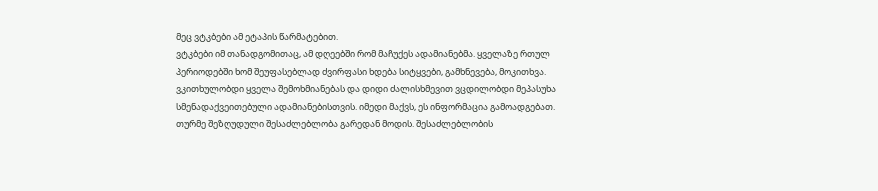მეც ვტკბები ამ ეტაპის წარმატებით.
ვტკბები იმ თანადგომითაც, ამ დღეებში რომ მაჩუქეს ადამიანებმა. ყველაზე რთულ პერიოდებში ხომ შეუფასებლად ძვირფასი ხდება სიტყვები, გამხნევება, მოკითხვა. ვკითხულობდი ყველა შემოხმიანებას და დიდი ძალისხმევით ვცდილობდი მეპასუხა სმენადაქვეითებული ადამიანებისთვის. იმედი მაქვს, ეს ინფორმაცია გამოადგებათ.
თურმე შეზღუდული შესაძლებლობა გარედან მოდის. შესაძლებლობის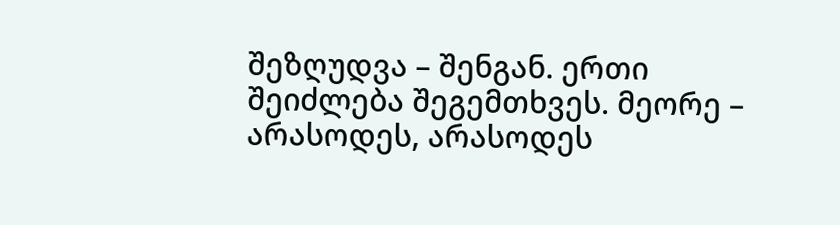შეზღუდვა – შენგან. ერთი შეიძლება შეგემთხვეს. მეორე – არასოდეს, არასოდეს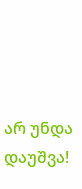არ უნდა დაუშვა!